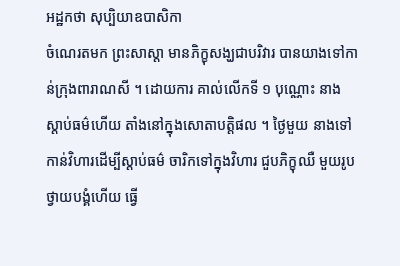អដ្ឋកថា សុប្បិយាឧបាសិកា
ចំណេរតមក ព្រះសាស្តា មានភិក្ខុសង្ឃជាបរិវារ បានយាងទៅកាន់ក្រុងពារាណសី ។ ដោយការ គាល់លើកទី ១ បុណ្ណោះ នាងស្តាប់ធម៌ហើយ តាំងនៅក្នុងសោតាបត្តិផល ។ ថ្ងៃមួយ នាងទៅកាន់វិហារដើម្បីស្តាប់ធម៌ ចារិកទៅក្នុងវិហារ ជួបភិក្ខុឈឺ មួយរូប ថ្វាយបង្គំហើយ ធ្វើ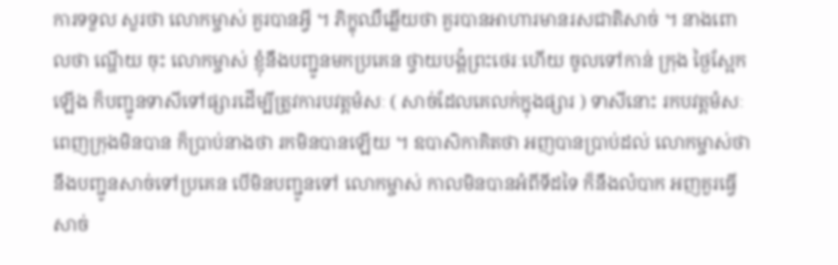ការទទួល សួរថា លោកម្ចាស់ គួរបានអ្វី ។ ភិក្ខុឈឺឆ្លើយថា គួរបានអាហារមានរសជាតិសាច់ ។ នាងពោលថា ណ្ហើយ ចុះ លោកម្ចាស់ ខ្ញុំនឹងបញ្ជូនមកប្រគេន ថ្វាយបង្គំព្រះថេរៈហើយ ចូលទៅកាន់ ក្រុង ថ្ងៃស្អែកឡើង ក៏បញ្ជូនទាសីទៅផ្សារដើម្បីត្រូវការបវត្តមំសៈ ( សាច់ដែលគេលក់ក្នុងផ្សារ ) ទាសីនោះ រកបវត្តមំសៈពេញក្រុងមិនបាន ក៏ប្រាប់នាងថា រកមិនបានឡើយ ។ ឧបាសិកាគិតថា អញបានប្រាប់ដល់ លោកម្ចាស់ថា នឹងបញ្ជូនសាច់ទៅប្រគេន បើមិនបញ្ជូនទៅ លោកម្ចាស់ កាលមិនបានអំពីទីដទៃ ក៏នឹងលំបាក អញគួរធ្វើសាច់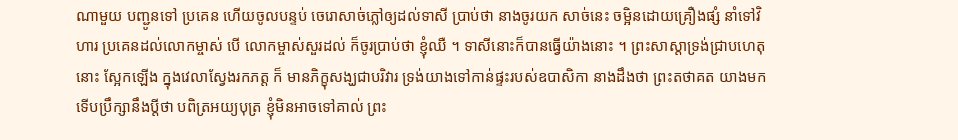ណាមួយ បញ្ជូនទៅ ប្រគេន ហើយចូលបន្ទប់ ចេរោសាច់ភ្លៅឲ្យដល់ទាសី ប្រាប់ថា នាងចូរយក សាច់នេះ ចម្អិនដោយគ្រឿងផ្សំ នាំទៅវិហារ ប្រគេនដល់លោកម្ចាស់ បើ លោកម្ចាស់សួរដល់ ក៏ចូរប្រាប់ថា ខ្ញុំឈឺ ។ ទាសីនោះក៏បានធ្វើយ៉ាងនោះ ។ ព្រះសាស្តាទ្រង់ជ្រាបហេតុនោះ ស្អែកឡើង ក្នុងវេលាស្វែងរកភត្ត ក៏ មានភិក្ខុសង្ឃជាបរិវារ ទ្រង់យាងទៅកាន់ផ្ទះរបស់ឧបាសិកា នាងដឹងថា ព្រះតថាគត យាងមក ទើបប្រឹក្សានឹងប្តីថា បពិត្រអយ្យបុត្រ ខ្ញុំមិនអាចទៅគាល់ ព្រះ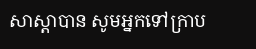សាស្តាបាន សូមអ្នកទៅក្រាប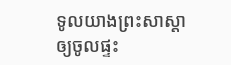ទូលយាងព្រះសាស្តាឲ្យចូលផ្ទះ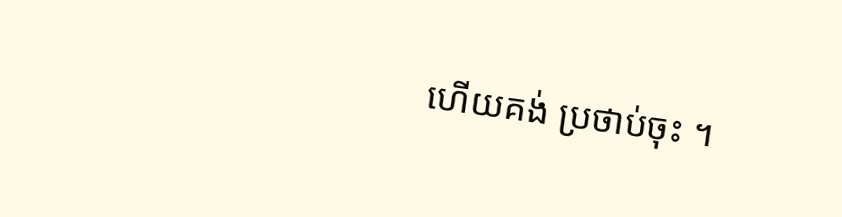ហើយគង់ ប្រថាប់ចុះ ។